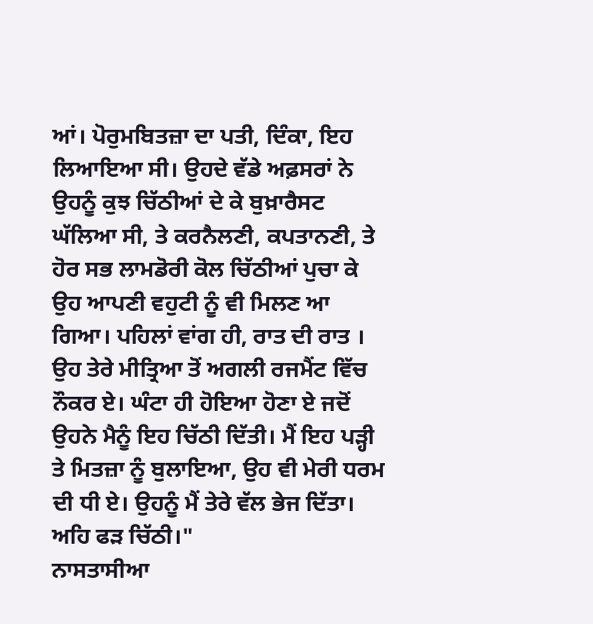ਆਂ। ਪੋਰੁਮਬਿਤਜ਼ਾ ਦਾ ਪਤੀ, ਦਿੰਕਾ, ਇਹ ਲਿਆਇਆ ਸੀ। ਉਹਦੇ ਵੱਡੇ ਅਫ਼ਸਰਾਂ ਨੇ ਉਹਨੂੰ ਕੁਝ ਚਿੱਠੀਆਂ ਦੇ ਕੇ ਬੁਖ਼ਾਰੈਸਟ ਘੱਲਿਆ ਸੀ, ਤੇ ਕਰਨੈਲਣੀ, ਕਪਤਾਨਣੀ, ਤੇ ਹੋਰ ਸਭ ਲਾਮਡੋਰੀ ਕੋਲ ਚਿੱਠੀਆਂ ਪੁਚਾ ਕੇ ਉਹ ਆਪਣੀ ਵਹੁਟੀ ਨੂੰ ਵੀ ਮਿਲਣ ਆ ਗਿਆ। ਪਹਿਲਾਂ ਵਾਂਗ ਹੀ, ਰਾਤ ਦੀ ਰਾਤ । ਉਹ ਤੇਰੇ ਮੀਤ੍ਰਿਆ ਤੋਂ ਅਗਲੀ ਰਜਮੈਂਟ ਵਿੱਚ ਨੌਕਰ ਏ। ਘੰਟਾ ਹੀ ਹੋਇਆ ਹੋਣਾ ਏ ਜਦੋਂ ਉਹਨੇ ਮੈਨੂੰ ਇਹ ਚਿੱਠੀ ਦਿੱਤੀ। ਮੈਂ ਇਹ ਪੜ੍ਹੀ ਤੇ ਮਿਤਜ਼ਾ ਨੂੰ ਬੁਲਾਇਆ, ਉਹ ਵੀ ਮੇਰੀ ਧਰਮ ਦੀ ਧੀ ਏ। ਉਹਨੂੰ ਮੈਂ ਤੇਰੇ ਵੱਲ ਭੇਜ ਦਿੱਤਾ। ਅਹਿ ਫੜ ਚਿੱਠੀ।"
ਨਾਸਤਾਸੀਆ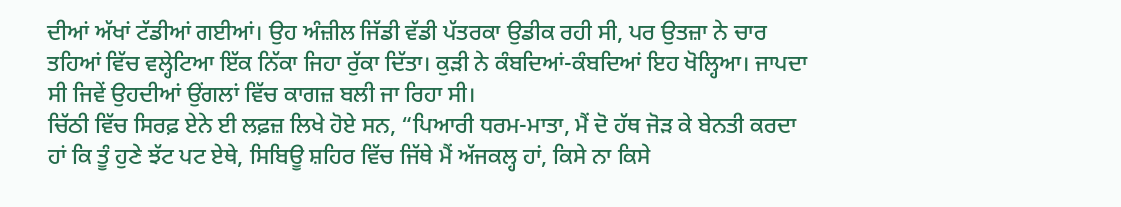ਦੀਆਂ ਅੱਖਾਂ ਟੱਡੀਆਂ ਗਈਆਂ। ਉਹ ਅੰਜ਼ੀਲ ਜਿੱਡੀ ਵੱਡੀ ਪੱਤਰਕਾ ਉਡੀਕ ਰਹੀ ਸੀ, ਪਰ ਉਤਜ਼ਾ ਨੇ ਚਾਰ ਤਹਿਆਂ ਵਿੱਚ ਵਲ੍ਹੇਟਿਆ ਇੱਕ ਨਿੱਕਾ ਜਿਹਾ ਰੁੱਕਾ ਦਿੱਤਾ। ਕੁੜੀ ਨੇ ਕੰਬਦਿਆਂ-ਕੰਬਦਿਆਂ ਇਹ ਖੋਲ੍ਹਿਆ। ਜਾਪਦਾ ਸੀ ਜਿਵੇਂ ਉਹਦੀਆਂ ਉਂਗਲਾਂ ਵਿੱਚ ਕਾਗਜ਼ ਬਲੀ ਜਾ ਰਿਹਾ ਸੀ।
ਚਿੱਠੀ ਵਿੱਚ ਸਿਰਫ਼ ਏਨੇ ਈ ਲਫ਼ਜ਼ ਲਿਖੇ ਹੋਏ ਸਨ, “ਪਿਆਰੀ ਧਰਮ-ਮਾਤਾ, ਮੈਂ ਦੋ ਹੱਥ ਜੋੜ ਕੇ ਬੇਨਤੀ ਕਰਦਾ ਹਾਂ ਕਿ ਤੂੰ ਹੁਣੇ ਝੱਟ ਪਟ ਏਥੇ, ਸਿਬਿਊ ਸ਼ਹਿਰ ਵਿੱਚ ਜਿੱਥੇ ਮੈਂ ਅੱਜਕਲ੍ਹ ਹਾਂ, ਕਿਸੇ ਨਾ ਕਿਸੇ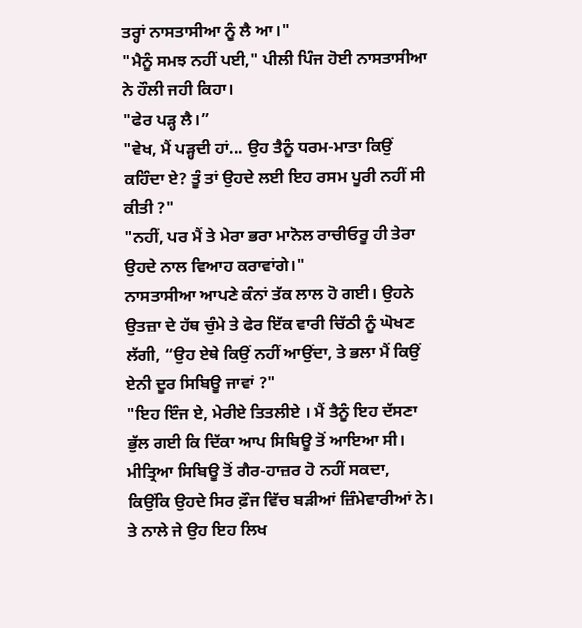ਤਰ੍ਹਾਂ ਨਾਸਤਾਸੀਆ ਨੂੰ ਲੈ ਆ।"
"ਮੈਨੂੰ ਸਮਝ ਨਹੀਂ ਪਈ," ਪੀਲੀ ਪਿੰਜ ਹੋਈ ਨਾਸਤਾਸੀਆ ਨੇ ਹੌਲੀ ਜਹੀ ਕਿਹਾ।
"ਫੇਰ ਪੜ੍ਹ ਲੈ।”
"ਵੇਖ, ਮੈਂ ਪੜ੍ਹਦੀ ਹਾਂ... ਉਹ ਤੈਨੂੰ ਧਰਮ-ਮਾਤਾ ਕਿਉਂ ਕਹਿੰਦਾ ਏ? ਤੂੰ ਤਾਂ ਉਹਦੇ ਲਈ ਇਹ ਰਸਮ ਪੂਰੀ ਨਹੀਂ ਸੀ ਕੀਤੀ ?"
"ਨਹੀਂ, ਪਰ ਮੈਂ ਤੇ ਮੇਰਾ ਭਰਾ ਮਾਨੋਲ ਰਾਚੀਓਰੂ ਹੀ ਤੇਰਾ ਉਹਦੇ ਨਾਲ ਵਿਆਹ ਕਰਾਵਾਂਗੇ।"
ਨਾਸਤਾਸੀਆ ਆਪਣੇ ਕੰਨਾਂ ਤੱਕ ਲਾਲ ਹੋ ਗਈ। ਉਹਨੇ ਉਤਜ਼ਾ ਦੇ ਹੱਥ ਚੁੰਮੇ ਤੇ ਫੇਰ ਇੱਕ ਵਾਰੀ ਚਿੱਠੀ ਨੂੰ ਘੋਖਣ ਲੱਗੀ, “ਉਹ ਏਥੇ ਕਿਉਂ ਨਹੀਂ ਆਉਂਦਾ, ਤੇ ਭਲਾ ਮੈਂ ਕਿਉਂ ਏਨੀ ਦੂਰ ਸਿਬਿਊ ਜਾਵਾਂ ?"
"ਇਹ ਇੰਜ ਏ, ਮੇਰੀਏ ਤਿਤਲੀਏ । ਮੈਂ ਤੈਨੂੰ ਇਹ ਦੱਸਣਾ ਭੁੱਲ ਗਈ ਕਿ ਦਿੱਕਾ ਆਪ ਸਿਬਿਊ ਤੋਂ ਆਇਆ ਸੀ। ਮੀਤ੍ਰਿਆ ਸਿਬਿਊ ਤੋਂ ਗੈਰ-ਹਾਜ਼ਰ ਹੋ ਨਹੀਂ ਸਕਦਾ, ਕਿਉਂਕਿ ਉਹਦੇ ਸਿਰ ਫ਼ੌਜ ਵਿੱਚ ਬੜੀਆਂ ਜ਼ਿੰਮੇਵਾਰੀਆਂ ਨੇ। ਤੇ ਨਾਲੇ ਜੇ ਉਹ ਇਹ ਲਿਖ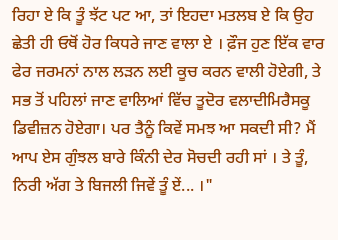ਰਿਹਾ ਏ ਕਿ ਤੂੰ ਝੱਟ ਪਟ ਆ, ਤਾਂ ਇਹਦਾ ਮਤਲਬ ਏ ਕਿ ਉਹ ਛੇਤੀ ਹੀ ਓਥੋਂ ਹੋਰ ਕਿਧਰੇ ਜਾਣ ਵਾਲਾ ਏ । ਫ਼ੌਜ ਹੁਣ ਇੱਕ ਵਾਰ ਫੇਰ ਜਰਮਨਾਂ ਨਾਲ ਲੜਨ ਲਈ ਕੂਚ ਕਰਨ ਵਾਲੀ ਹੋਏਗੀ, ਤੇ ਸਭ ਤੋਂ ਪਹਿਲਾਂ ਜਾਣ ਵਾਲਿਆਂ ਵਿੱਚ ਤੂਦੋਰ ਵਲਾਦੀਮਿਰੈਸਕੂ ਡਿਵੀਜ਼ਨ ਹੋਏਗਾ। ਪਰ ਤੈਨੂੰ ਕਿਵੇਂ ਸਮਝ ਆ ਸਕਦੀ ਸੀ? ਮੈਂ ਆਪ ਏਸ ਗੁੰਝਲ ਬਾਰੇ ਕਿੰਨੀ ਦੇਰ ਸੋਚਦੀ ਰਹੀ ਸਾਂ । ਤੇ ਤੂੰ, ਨਿਰੀ ਅੱਗ ਤੇ ਬਿਜਲੀ ਜਿਵੇਂ ਤੂੰ ਏਂ... ।"